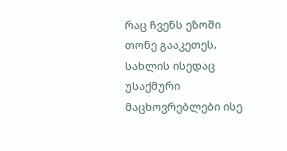რაც ჩვენს ეზოში თონე გააკეთეს, სახლის ისედაც უსაქმური მაცხოვრებლები ისე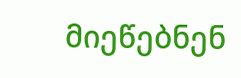მიეწებნენ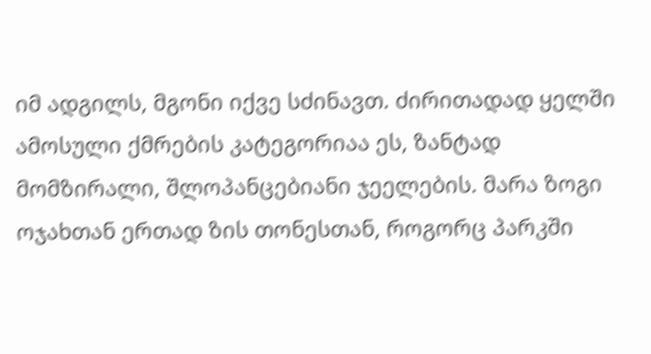იმ ადგილს, მგონი იქვე სძინავთ. ძირითადად ყელში ამოსული ქმრების კატეგორიაა ეს, ზანტად მომზირალი, შლოპანცებიანი ჯეელების. მარა ზოგი ოჯახთან ერთად ზის თონესთან, როგორც პარკში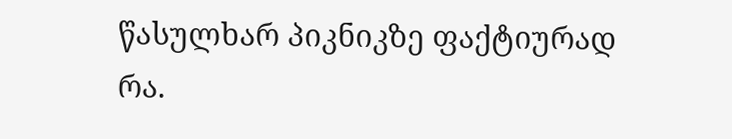წასულხარ პიკნიკზე ფაქტიურად რა.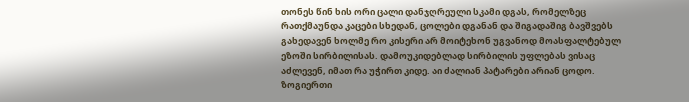თონეს წინ ხის ორი ცალი დანჯღრეული სკამი დგას, რომელზეც რათქმაუნდა კაცები სხედან, ცოლები დგანან და შიგადაშიგ ბავშვებს გახედავენ ხოლმე რო კისერი არ მოიტეხონ უგვანოდ მოასფალტებულ ეზოში სირბილისას. დამოუკიდებლად სირბილის უფლებას ვისაც აძლევენ, იმათ რა უჭირთ კიდე. აი ძალიან პატარები არიან ცოდო. ზოგიერთი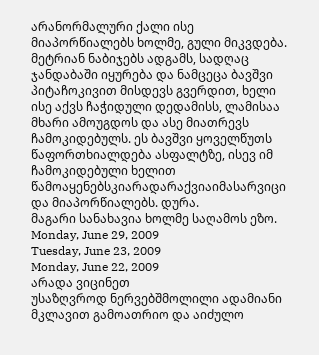არანორმალური ქალი ისე მიაპორწიალებს ხოლმე, გული მიკვდება. მეტრიან ნაბიჯებს ადგამს, სადღაც ჯანდაბაში იყურება და ნამცეცა ბავშვი პიტაჩოკივით მისდევს გვერდით, ხელი ისე აქვს ჩაჭიდული დედამისს, ლამისაა მხარი ამოუგდოს და ასე მიათრევს ჩამოკიდებულს. ეს ბავშვი ყოველწუთს წაფორთხიალდება ასფალტზე, ისევ იმ ჩამოკიდებული ხელით წამოაყენებსკიარადარაქვიაიმასარვიცი და მიაპორწიალებს. დურა.
მაგარი სანახავია ხოლმე საღამოს ეზო.
Monday, June 29, 2009
Tuesday, June 23, 2009
Monday, June 22, 2009
არადა ვიცინეთ
უსაზღვროდ ნერვებშმოლილი ადამიანი მკლავით გამოათრიო და აიძულო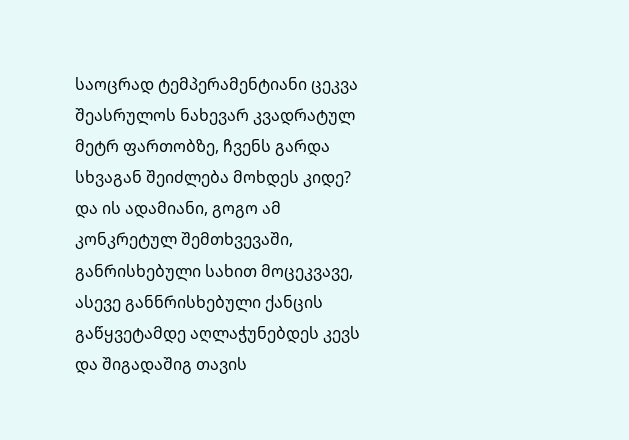საოცრად ტემპერამენტიანი ცეკვა შეასრულოს ნახევარ კვადრატულ მეტრ ფართობზე, ჩვენს გარდა სხვაგან შეიძლება მოხდეს კიდე? და ის ადამიანი, გოგო ამ კონკრეტულ შემთხვევაში, განრისხებული სახით მოცეკვავე, ასევე განნრისხებული ქანცის გაწყვეტამდე აღლაჭუნებდეს კევს და შიგადაშიგ თავის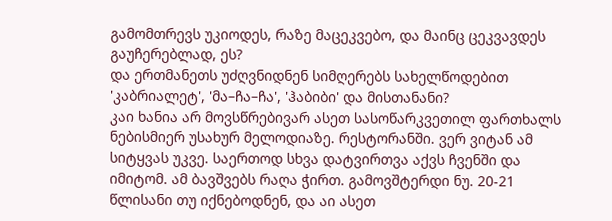გამომთრევს უკიოდეს, რაზე მაცეკვებო, და მაინც ცეკვავდეს გაუჩერებლად, ეს?
და ერთმანეთს უძღვნიდნენ სიმღერებს სახელწოდებით 'კაბრიალეტ', 'მა–ჩა–ჩა', 'ჰაბიბი' და მისთანანი?
კაი ხანია არ მოვსწრებივარ ასეთ სასოწარკვეთილ ფართხალს ნებისმიერ უსახურ მელოდიაზე. რესტორანში. ვერ ვიტან ამ სიტყვას უკვე. საერთოდ სხვა დატვირთვა აქვს ჩვენში და იმიტომ. ამ ბავშვებს რაღა ჭირთ. გამოვშტერდი ნუ. 20-21 წლისანი თუ იქნებოდნენ, და აი ასეთ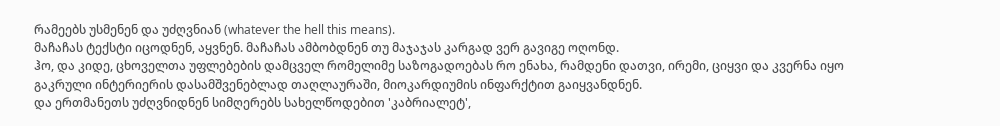რამეებს უსმენენ და უძღვნიან (whatever the hell this means).
მაჩაჩას ტექსტი იცოდნენ, აყვნენ. მაჩაჩას ამბობდნენ თუ მაჯაჯას კარგად ვერ გავიგე ოღონდ.
ჰო, და კიდე, ცხოველთა უფლებების დამცველ რომელიმე საზოგადოებას რო ენახა, რამდენი დათვი, ირემი, ციყვი და კვერნა იყო გაკრული ინტერიერის დასამშვენებლად თაღლაურაში, მიოკარდიუმის ინფარქტით გაიყვანდნენ.
და ერთმანეთს უძღვნიდნენ სიმღერებს სახელწოდებით 'კაბრიალეტ',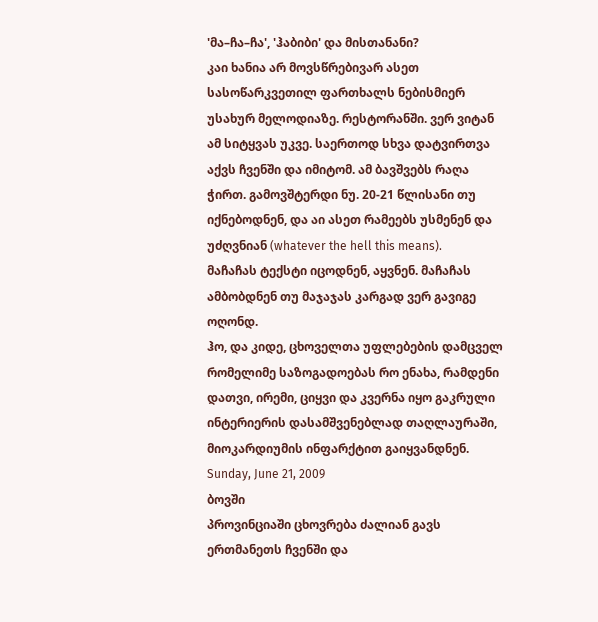'მა–ჩა–ჩა', 'ჰაბიბი' და მისთანანი?
კაი ხანია არ მოვსწრებივარ ასეთ სასოწარკვეთილ ფართხალს ნებისმიერ უსახურ მელოდიაზე. რესტორანში. ვერ ვიტან ამ სიტყვას უკვე. საერთოდ სხვა დატვირთვა აქვს ჩვენში და იმიტომ. ამ ბავშვებს რაღა ჭირთ. გამოვშტერდი ნუ. 20-21 წლისანი თუ იქნებოდნენ, და აი ასეთ რამეებს უსმენენ და უძღვნიან (whatever the hell this means).
მაჩაჩას ტექსტი იცოდნენ, აყვნენ. მაჩაჩას ამბობდნენ თუ მაჯაჯას კარგად ვერ გავიგე ოღონდ.
ჰო, და კიდე, ცხოველთა უფლებების დამცველ რომელიმე საზოგადოებას რო ენახა, რამდენი დათვი, ირემი, ციყვი და კვერნა იყო გაკრული ინტერიერის დასამშვენებლად თაღლაურაში, მიოკარდიუმის ინფარქტით გაიყვანდნენ.
Sunday, June 21, 2009
ბოვში
პროვინციაში ცხოვრება ძალიან გავს ერთმანეთს ჩვენში და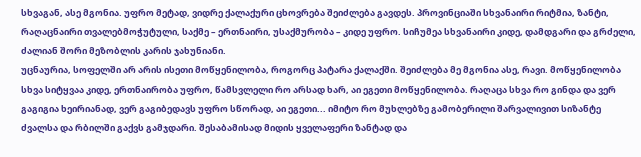სხვაგან, ასე მგონია. უფრო მეტად, ვიდრე ქალაქური ცხოვრება შეიძლება გავდეს. პროვინციაში სხვანაირი რიტმია, ზანტი, რაღაცნაირი თვალებმოჭუტული, საქმე – ერთნაირი, უსაქმურობა – კიდე უფრო. სიჩუმეა სხვანაირი კიდე, დამდგარი და გრძელი, ძალიან შორი მეზობლის კარის ჯახუნიანი.
უცნაურია, სოფელში არ არის ისეთი მოწყენილობა, როგორც პატარა ქალაქში. შეიძლება მე მგონია ასე, რავი. მოწყენილობა სხვა სიტყვაა კიდე, ერთნაირობა უფრო, წამსვლელი რო არსად ხარ, აი ეგეთი მოწყენილობა. რაღაცა სხვა რო გინდა და ვერ გაგიგია ხეირიანად, ვერ გაგიბედავს უფრო სწორად, აი ეგეთი... იმიტო რო მუხლებზე გამობერილი შარვალივით სიზანტე ძვალსა და რბილში გაქვს გამჯდარი. შესაბამისად მიდის ყველაფერი ზანტად და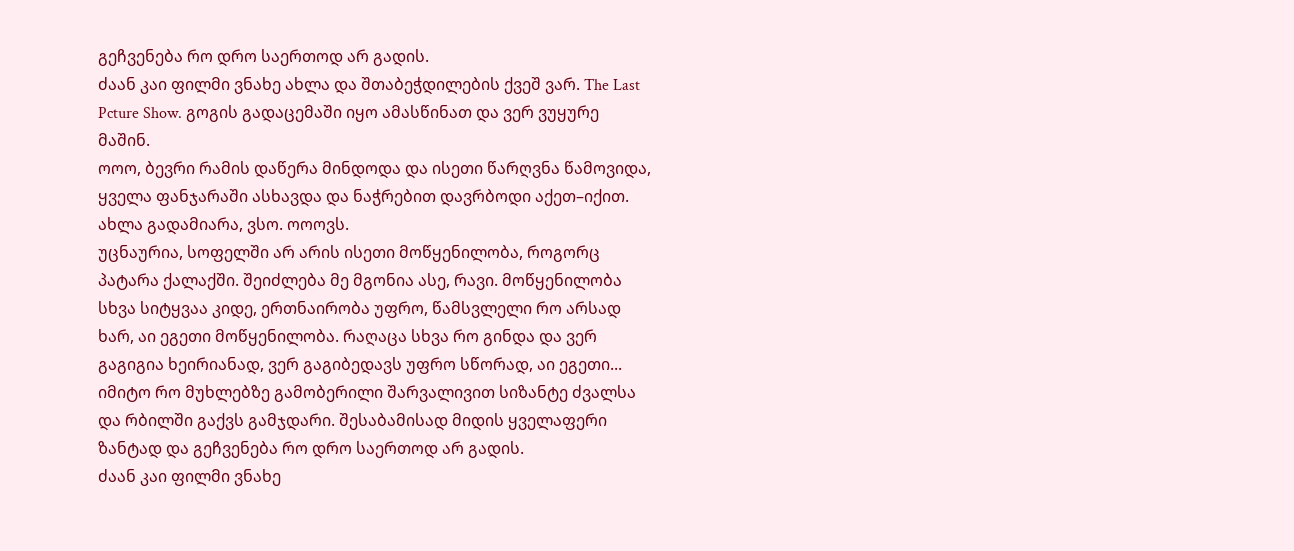გეჩვენება რო დრო საერთოდ არ გადის.
ძაან კაი ფილმი ვნახე ახლა და შთაბეჭდილების ქვეშ ვარ. The Last Pcture Show. გოგის გადაცემაში იყო ამასწინათ და ვერ ვუყურე მაშინ.
ოოო, ბევრი რამის დაწერა მინდოდა და ისეთი წარღვნა წამოვიდა, ყველა ფანჯარაში ასხავდა და ნაჭრებით დავრბოდი აქეთ–იქით. ახლა გადამიარა, ვსო. ოოოვს.
უცნაურია, სოფელში არ არის ისეთი მოწყენილობა, როგორც პატარა ქალაქში. შეიძლება მე მგონია ასე, რავი. მოწყენილობა სხვა სიტყვაა კიდე, ერთნაირობა უფრო, წამსვლელი რო არსად ხარ, აი ეგეთი მოწყენილობა. რაღაცა სხვა რო გინდა და ვერ გაგიგია ხეირიანად, ვერ გაგიბედავს უფრო სწორად, აი ეგეთი... იმიტო რო მუხლებზე გამობერილი შარვალივით სიზანტე ძვალსა და რბილში გაქვს გამჯდარი. შესაბამისად მიდის ყველაფერი ზანტად და გეჩვენება რო დრო საერთოდ არ გადის.
ძაან კაი ფილმი ვნახე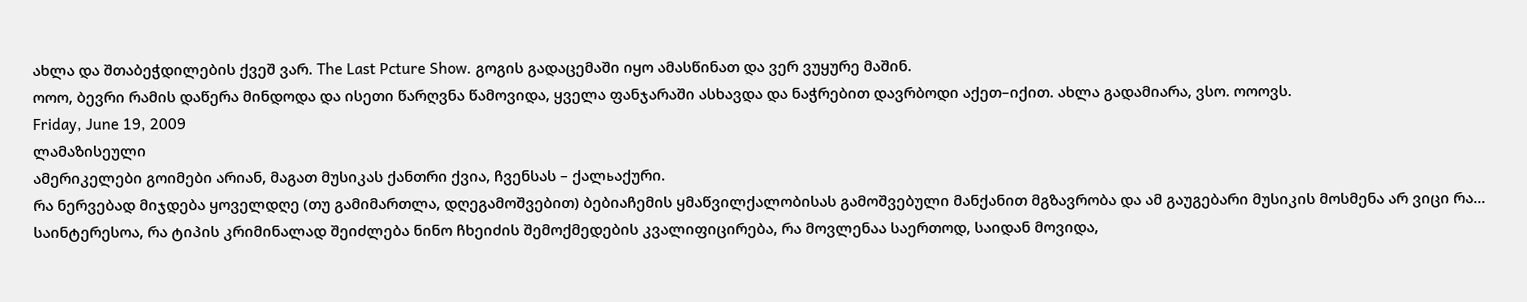ახლა და შთაბეჭდილების ქვეშ ვარ. The Last Pcture Show. გოგის გადაცემაში იყო ამასწინათ და ვერ ვუყურე მაშინ.
ოოო, ბევრი რამის დაწერა მინდოდა და ისეთი წარღვნა წამოვიდა, ყველა ფანჯარაში ასხავდა და ნაჭრებით დავრბოდი აქეთ–იქით. ახლა გადამიარა, ვსო. ოოოვს.
Friday, June 19, 2009
ლამაზისეული
ამერიკელები გოიმები არიან, მაგათ მუსიკას ქანთრი ქვია, ჩვენსას – ქალьაქური.
რა ნერვებად მიჯდება ყოველდღე (თუ გამიმართლა, დღეგამოშვებით) ბებიაჩემის ყმაწვილქალობისას გამოშვებული მანქანით მგზავრობა და ამ გაუგებარი მუსიკის მოსმენა არ ვიცი რა...
საინტერესოა, რა ტიპის კრიმინალად შეიძლება ნინო ჩხეიძის შემოქმედების კვალიფიცირება, რა მოვლენაა საერთოდ, საიდან მოვიდა,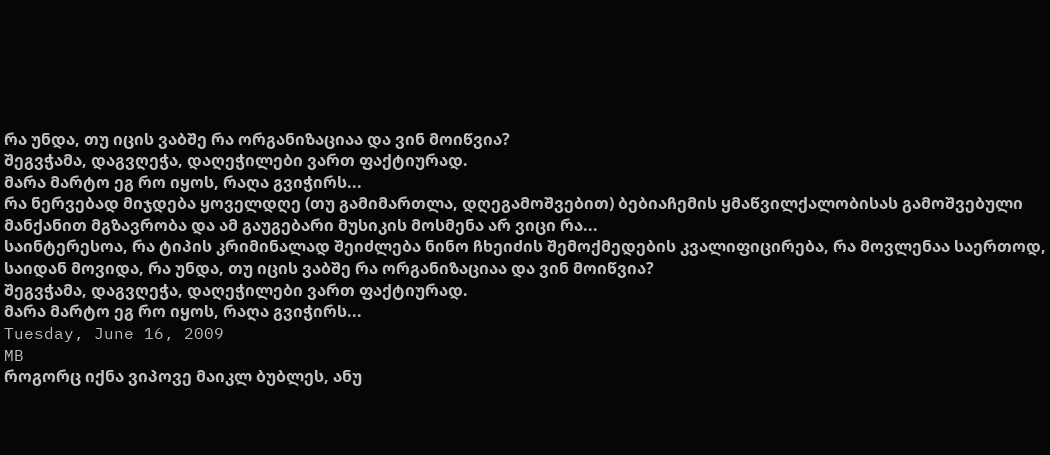რა უნდა, თუ იცის ვაბშე რა ორგანიზაციაა და ვინ მოიწვია?
შეგვჭამა, დაგვღეჭა, დაღეჭილები ვართ ფაქტიურად.
მარა მარტო ეგ რო იყოს, რაღა გვიჭირს...
რა ნერვებად მიჯდება ყოველდღე (თუ გამიმართლა, დღეგამოშვებით) ბებიაჩემის ყმაწვილქალობისას გამოშვებული მანქანით მგზავრობა და ამ გაუგებარი მუსიკის მოსმენა არ ვიცი რა...
საინტერესოა, რა ტიპის კრიმინალად შეიძლება ნინო ჩხეიძის შემოქმედების კვალიფიცირება, რა მოვლენაა საერთოდ, საიდან მოვიდა, რა უნდა, თუ იცის ვაბშე რა ორგანიზაციაა და ვინ მოიწვია?
შეგვჭამა, დაგვღეჭა, დაღეჭილები ვართ ფაქტიურად.
მარა მარტო ეგ რო იყოს, რაღა გვიჭირს...
Tuesday, June 16, 2009
MB
როგორც იქნა ვიპოვე მაიკლ ბუბლეს, ანუ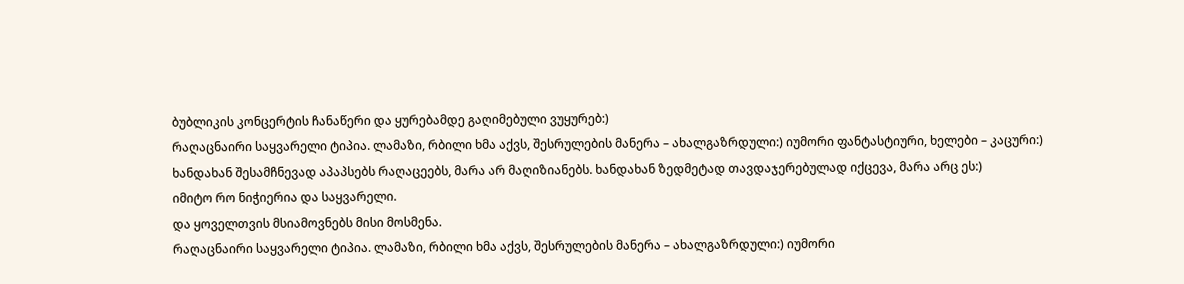ბუბლიკის კონცერტის ჩანაწერი და ყურებამდე გაღიმებული ვუყურებ:)
რაღაცნაირი საყვარელი ტიპია. ლამაზი, რბილი ხმა აქვს, შესრულების მანერა – ახალგაზრდული:) იუმორი ფანტასტიური, ხელები – კაცური:)
ხანდახან შესამჩნევად აპაპსებს რაღაცეებს, მარა არ მაღიზიანებს. ხანდახან ზედმეტად თავდაჯერებულად იქცევა, მარა არც ეს:)
იმიტო რო ნიჭიერია და საყვარელი.
და ყოველთვის მსიამოვნებს მისი მოსმენა.
რაღაცნაირი საყვარელი ტიპია. ლამაზი, რბილი ხმა აქვს, შესრულების მანერა – ახალგაზრდული:) იუმორი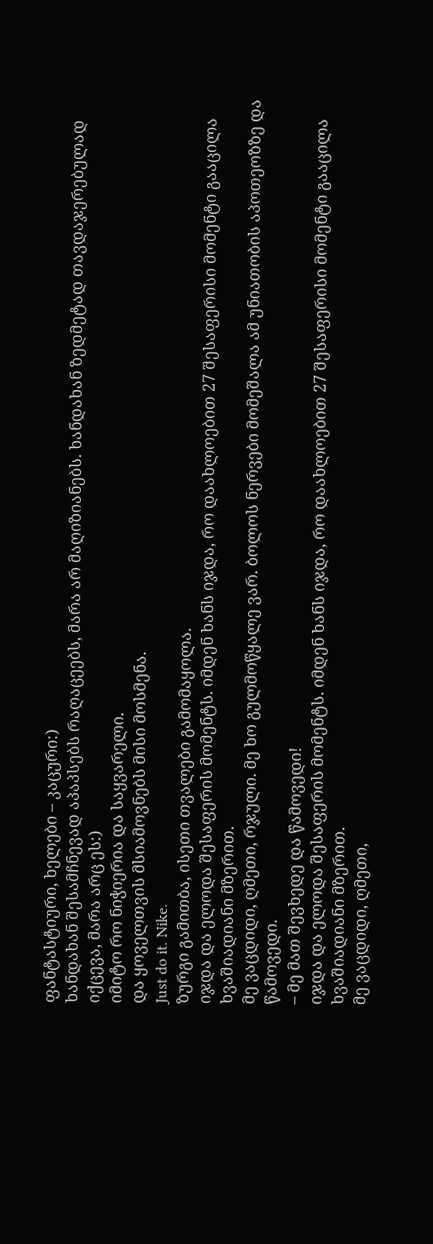ფანტასტიური, ხელები – კაცური:)
ხანდახან შესამჩნევად აპაპსებს რაღაცეებს, მარა არ მაღიზიანებს. ხანდახან ზედმეტად თავდაჯერებულად იქცევა, მარა არც ეს:)
იმიტო რო ნიჭიერია და საყვარელი.
და ყოველთვის მსიამოვნებს მისი მოსმენა.
Just do it. Nike.
ზურგი გამითბა, ისეთი თვალები გამომაყოლა.
იჯდა და ელოდა შესაფერის მომენტს. იმდენ ხანს იჯდა, რო დაახლოებით 27 შესაფერისი მომენტი გააცილა ხვაშიადიანი მზერით.
მე ვაცდიდი, ღმეთი, რჯული. მე ხო გულმოწყალე ვარ. ბოლოს ნერვები მომეშალა ამ უნიათობის აპოთეოზზე და წამოვედი.
– მე მათ შევხედე და წამოვედი!
იჯდა და ელოდა შესაფერის მომენტს. იმდენ ხანს იჯდა, რო დაახლოებით 27 შესაფერისი მომენტი გააცილა ხვაშიადიანი მზერით.
მე ვაცდიდი, ღმეთი,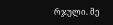რჯული. მე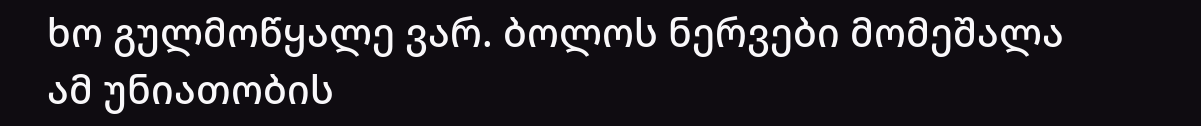ხო გულმოწყალე ვარ. ბოლოს ნერვები მომეშალა ამ უნიათობის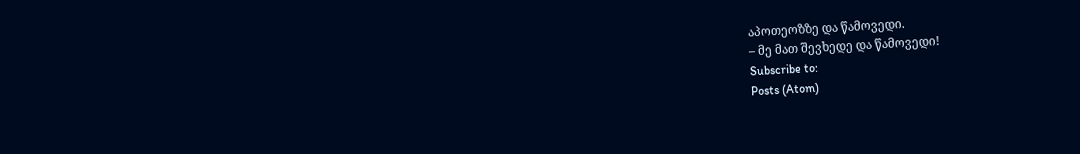აპოთეოზზე და წამოვედი.
– მე მათ შევხედე და წამოვედი!
Subscribe to:
Posts (Atom)